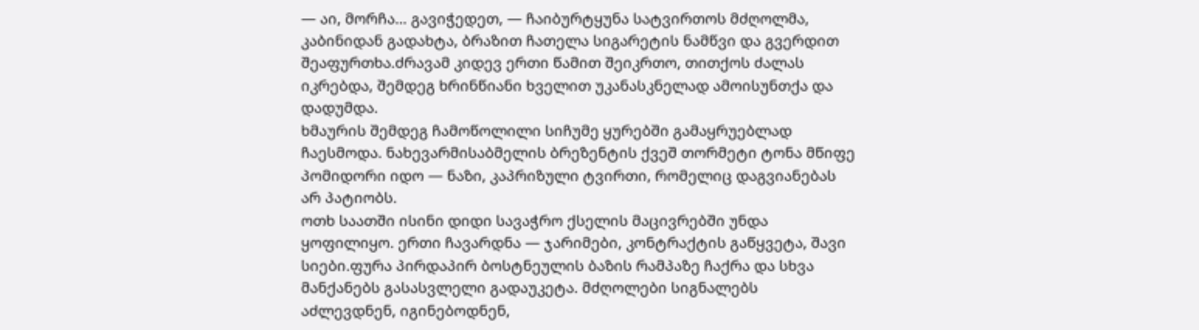— აი, მორჩა… გავიჭედეთ, — ჩაიბურტყუნა სატვირთოს მძღოლმა, კაბინიდან გადახტა, ბრაზით ჩათელა სიგარეტის ნამწვი და გვერდით შეაფურთხა.ძრავამ კიდევ ერთი წამით შეიკრთო, თითქოს ძალას იკრებდა, შემდეგ ხრინწიანი ხველით უკანასკნელად ამოისუნთქა და დადუმდა.
ხმაურის შემდეგ ჩამოწოლილი სიჩუმე ყურებში გამაყრუებლად ჩაესმოდა. ნახევარმისაბმელის ბრეზენტის ქვეშ თორმეტი ტონა მწიფე პომიდორი იდო — ნაზი, კაპრიზული ტვირთი, რომელიც დაგვიანებას არ პატიობს.
ოთხ საათში ისინი დიდი სავაჭრო ქსელის მაცივრებში უნდა ყოფილიყო. ერთი ჩავარდნა — ჯარიმები, კონტრაქტის გაწყვეტა, შავი სიები.ფურა პირდაპირ ბოსტნეულის ბაზის რამპაზე ჩაქრა და სხვა მანქანებს გასასვლელი გადაუკეტა. მძღოლები სიგნალებს აძლევდნენ, იგინებოდნენ,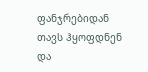ფანჯრებიდან თავს ჰყოფდნენ და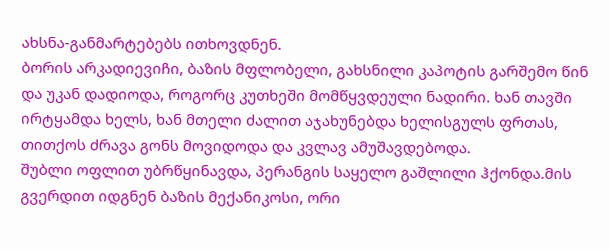ახსნა-განმარტებებს ითხოვდნენ.
ბორის არკადიევიჩი, ბაზის მფლობელი, გახსნილი კაპოტის გარშემო წინ და უკან დადიოდა, როგორც კუთხეში მომწყვდეული ნადირი. ხან თავში ირტყამდა ხელს, ხან მთელი ძალით აჯახუნებდა ხელისგულს ფრთას, თითქოს ძრავა გონს მოვიდოდა და კვლავ ამუშავდებოდა.
შუბლი ოფლით უბრწყინავდა, პერანგის საყელო გაშლილი ჰქონდა.მის გვერდით იდგნენ ბაზის მექანიკოსი, ორი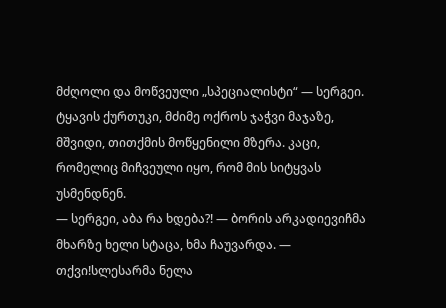მძღოლი და მოწვეული „სპეციალისტი“ — სერგეი. ტყავის ქურთუკი, მძიმე ოქროს ჯაჭვი მაჯაზე, მშვიდი, თითქმის მოწყენილი მზერა. კაცი, რომელიც მიჩვეული იყო, რომ მის სიტყვას უსმენდნენ.
— სერგეი, აბა რა ხდება?! — ბორის არკადიევიჩმა მხარზე ხელი სტაცა, ხმა ჩაუვარდა. — თქვი!სლესარმა ნელა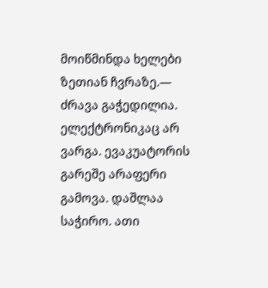მოიწმინდა ხელები ზეთიან ჩვრაზე.— ძრავა გაჭედილია. ელექტრონიკაც არ ვარგა. ევაკუატორის გარეშე არაფერი გამოვა. დაშლაა საჭირო. ათი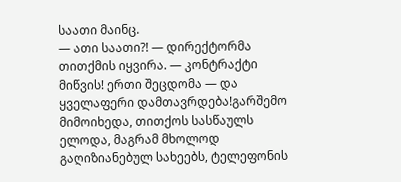საათი მაინც.
— ათი საათი?! — დირექტორმა თითქმის იყვირა. — კონტრაქტი მიწვის! ერთი შეცდომა — და ყველაფერი დამთავრდება!გარშემო მიმოიხედა, თითქოს სასწაულს ელოდა, მაგრამ მხოლოდ გაღიზიანებულ სახეებს, ტელეფონის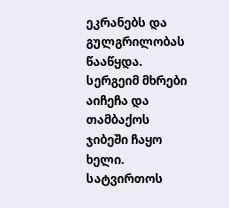ეკრანებს და გულგრილობას წააწყდა.
სერგეიმ მხრები აიჩეჩა და თამბაქოს ჯიბეში ჩაყო ხელი. სატვირთოს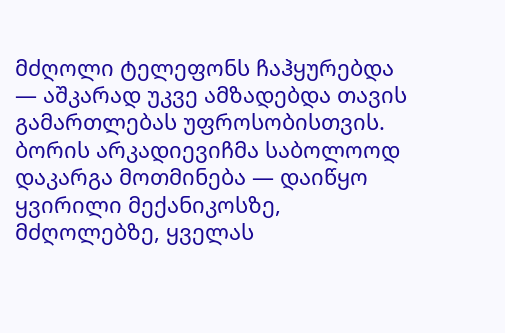მძღოლი ტელეფონს ჩაჰყურებდა — აშკარად უკვე ამზადებდა თავის გამართლებას უფროსობისთვის. ბორის არკადიევიჩმა საბოლოოდ დაკარგა მოთმინება — დაიწყო ყვირილი მექანიკოსზე,
მძღოლებზე, ყველას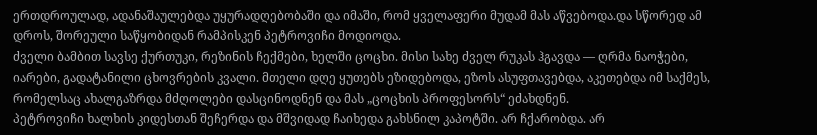ერთდროულად, ადანაშაულებდა უყურადღებობაში და იმაში, რომ ყველაფერი მუდამ მას აწვებოდა.და სწორედ ამ დროს, შორეული საწყობიდან რამპისკენ პეტროვიჩი მოდიოდა.
ძველი ბამბით სავსე ქურთუკი, რეზინის ჩექმები, ხელში ცოცხი. მისი სახე ძველ რუკას ჰგავდა — ღრმა ნაოჭები, იარები, გადატანილი ცხოვრების კვალი. მთელი დღე ყუთებს ეზიდებოდა, ეზოს ასუფთავებდა, აკეთებდა იმ საქმეს, რომელსაც ახალგაზრდა მძღოლები დასცინოდნენ და მას „ცოცხის პროფესორს“ ეძახდნენ.
პეტროვიჩი ხალხის კიდესთან შეჩერდა და მშვიდად ჩაიხედა გახსნილ კაპოტში. არ ჩქარობდა. არ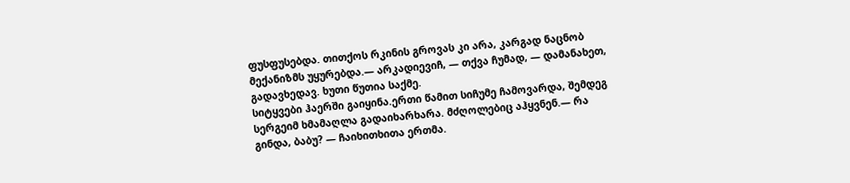ფუსფუსებდა. თითქოს რკინის გროვას კი არა, კარგად ნაცნობ მექანიზმს უყურებდა.— არკადიევიჩ, — თქვა ჩუმად, — დამანახეთ, გადავხედავ. ხუთი წუთია საქმე.
სიტყვები ჰაერში გაიყინა.ერთი წამით სიჩუმე ჩამოვარდა, შემდეგ სერგეიმ ხმამაღლა გადაიხარხარა. მძღოლებიც აჰყვნენ.— რა გინდა, ბაბუ? — ჩაიხითხითა ერთმა.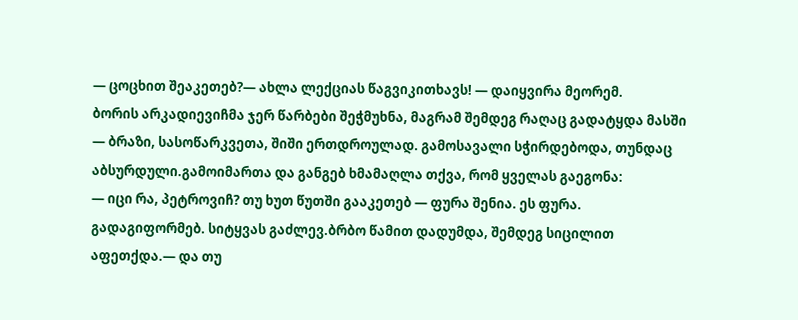— ცოცხით შეაკეთებ?— ახლა ლექციას წაგვიკითხავს! — დაიყვირა მეორემ.
ბორის არკადიევიჩმა ჯერ წარბები შეჭმუხნა, მაგრამ შემდეგ რაღაც გადატყდა მასში — ბრაზი, სასოწარკვეთა, შიში ერთდროულად. გამოსავალი სჭირდებოდა, თუნდაც აბსურდული.გამოიმართა და განგებ ხმამაღლა თქვა, რომ ყველას გაეგონა:
— იცი რა, პეტროვიჩ? თუ ხუთ წუთში გააკეთებ — ფურა შენია. ეს ფურა. გადაგიფორმებ. სიტყვას გაძლევ.ბრბო წამით დადუმდა, შემდეგ სიცილით აფეთქდა.— და თუ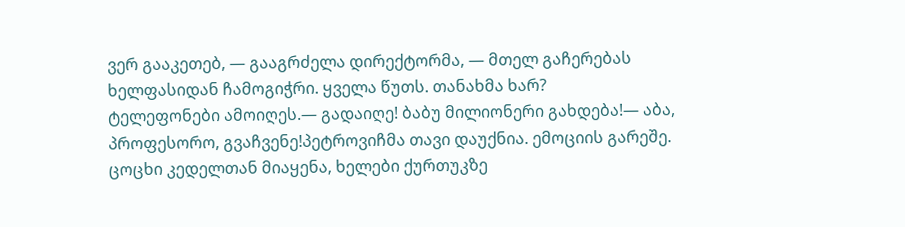ვერ გააკეთებ, — გააგრძელა დირექტორმა, — მთელ გაჩერებას ხელფასიდან ჩამოგიჭრი. ყველა წუთს. თანახმა ხარ?
ტელეფონები ამოიღეს.— გადაიღე! ბაბუ მილიონერი გახდება!— აბა, პროფესორო, გვაჩვენე!პეტროვიჩმა თავი დაუქნია. ემოციის გარეშე. ცოცხი კედელთან მიაყენა, ხელები ქურთუკზე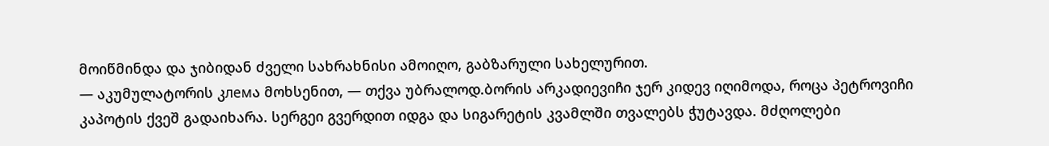მოიწმინდა და ჯიბიდან ძველი სახრახნისი ამოიღო, გაბზარული სახელურით.
— აკუმულატორის კлемა მოხსენით, — თქვა უბრალოდ.ბორის არკადიევიჩი ჯერ კიდევ იღიმოდა, როცა პეტროვიჩი კაპოტის ქვეშ გადაიხარა. სერგეი გვერდით იდგა და სიგარეტის კვამლში თვალებს ჭუტავდა. მძღოლები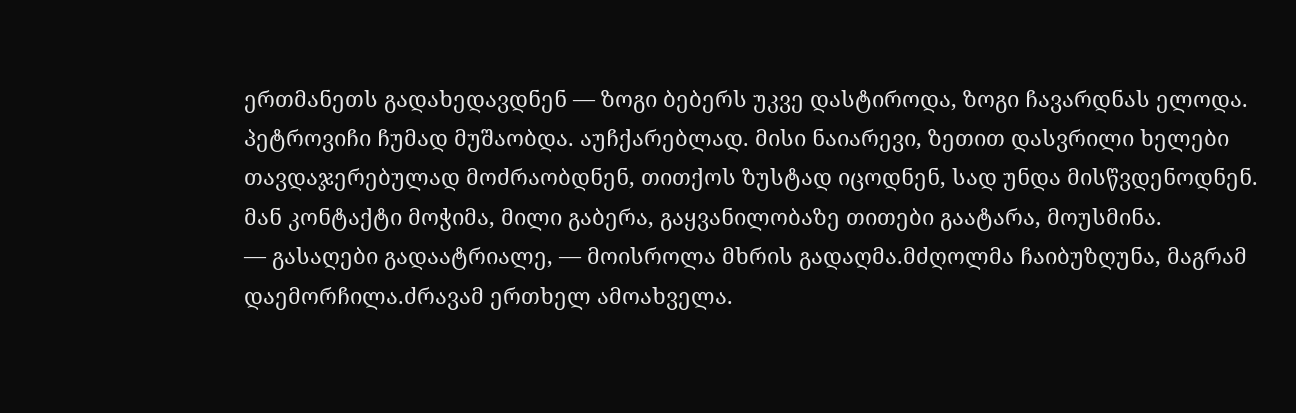ერთმანეთს გადახედავდნენ — ზოგი ბებერს უკვე დასტიროდა, ზოგი ჩავარდნას ელოდა.
პეტროვიჩი ჩუმად მუშაობდა. აუჩქარებლად. მისი ნაიარევი, ზეთით დასვრილი ხელები თავდაჯერებულად მოძრაობდნენ, თითქოს ზუსტად იცოდნენ, სად უნდა მისწვდენოდნენ. მან კონტაქტი მოჭიმა, მილი გაბერა, გაყვანილობაზე თითები გაატარა, მოუსმინა.
— გასაღები გადაატრიალე, — მოისროლა მხრის გადაღმა.მძღოლმა ჩაიბუზღუნა, მაგრამ დაემორჩილა.ძრავამ ერთხელ ამოახველა.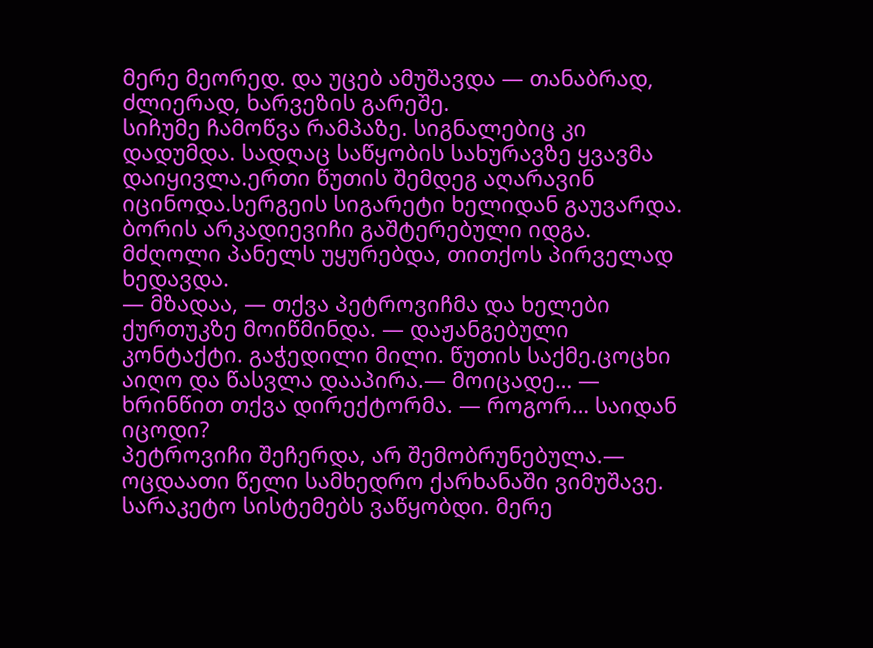მერე მეორედ. და უცებ ამუშავდა — თანაბრად, ძლიერად, ხარვეზის გარეშე.
სიჩუმე ჩამოწვა რამპაზე. სიგნალებიც კი დადუმდა. სადღაც საწყობის სახურავზე ყვავმა დაიყივლა.ერთი წუთის შემდეგ აღარავინ იცინოდა.სერგეის სიგარეტი ხელიდან გაუვარდა. ბორის არკადიევიჩი გაშტერებული იდგა. მძღოლი პანელს უყურებდა, თითქოს პირველად ხედავდა.
— მზადაა, — თქვა პეტროვიჩმა და ხელები ქურთუკზე მოიწმინდა. — დაჟანგებული კონტაქტი. გაჭედილი მილი. წუთის საქმე.ცოცხი აიღო და წასვლა დააპირა.— მოიცადე… — ხრინწით თქვა დირექტორმა. — როგორ… საიდან იცოდი?
პეტროვიჩი შეჩერდა, არ შემობრუნებულა.— ოცდაათი წელი სამხედრო ქარხანაში ვიმუშავე. სარაკეტო სისტემებს ვაწყობდი. მერე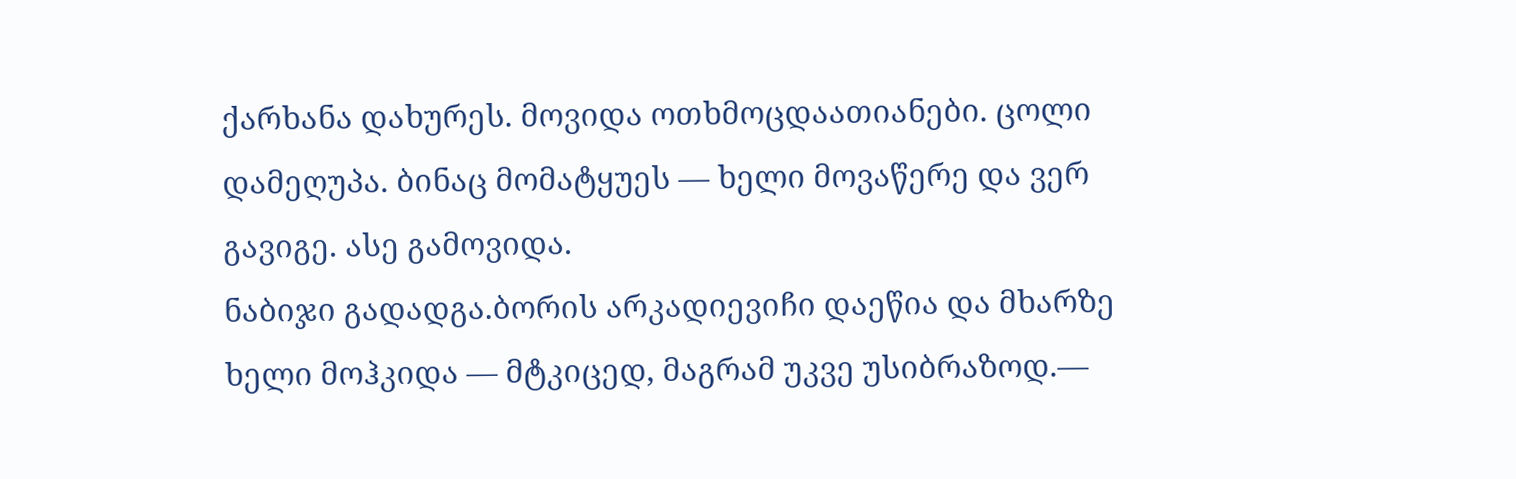ქარხანა დახურეს. მოვიდა ოთხმოცდაათიანები. ცოლი დამეღუპა. ბინაც მომატყუეს — ხელი მოვაწერე და ვერ გავიგე. ასე გამოვიდა.
ნაბიჯი გადადგა.ბორის არკადიევიჩი დაეწია და მხარზე ხელი მოჰკიდა — მტკიცედ, მაგრამ უკვე უსიბრაზოდ.—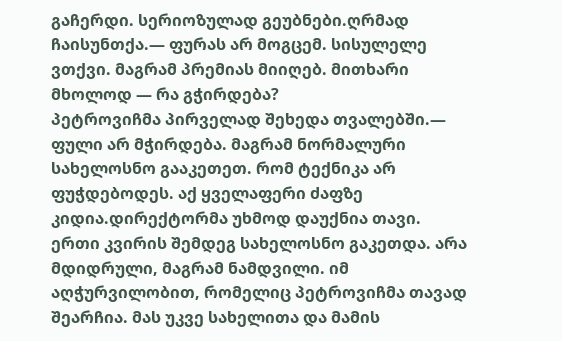გაჩერდი. სერიოზულად გეუბნები.ღრმად ჩაისუნთქა.— ფურას არ მოგცემ. სისულელე ვთქვი. მაგრამ პრემიას მიიღებ. მითხარი მხოლოდ — რა გჭირდება?
პეტროვიჩმა პირველად შეხედა თვალებში.— ფული არ მჭირდება. მაგრამ ნორმალური სახელოსნო გააკეთეთ. რომ ტექნიკა არ ფუჭდებოდეს. აქ ყველაფერი ძაფზე კიდია.დირექტორმა უხმოდ დაუქნია თავი.
ერთი კვირის შემდეგ სახელოსნო გაკეთდა. არა მდიდრული, მაგრამ ნამდვილი. იმ აღჭურვილობით, რომელიც პეტროვიჩმა თავად შეარჩია. მას უკვე სახელითა და მამის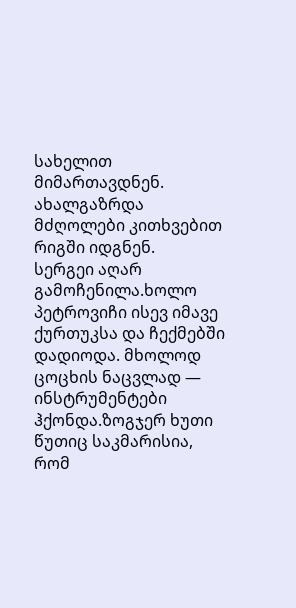სახელით მიმართავდნენ. ახალგაზრდა მძღოლები კითხვებით რიგში იდგნენ.
სერგეი აღარ გამოჩენილა.ხოლო პეტროვიჩი ისევ იმავე ქურთუკსა და ჩექმებში დადიოდა. მხოლოდ ცოცხის ნაცვლად — ინსტრუმენტები ჰქონდა.ზოგჯერ ხუთი წუთიც საკმარისია, რომ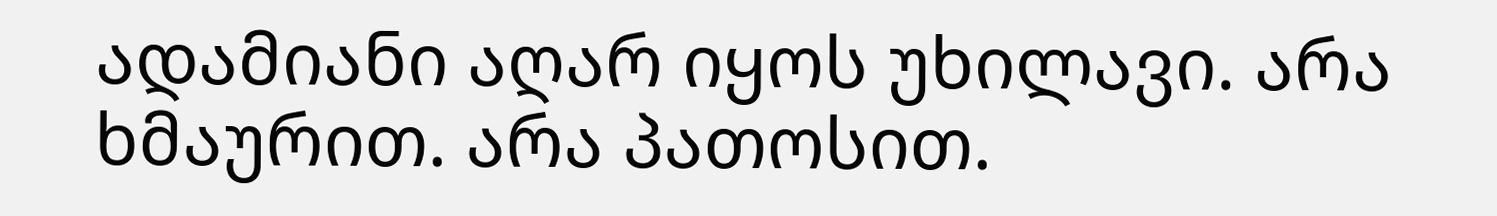ადამიანი აღარ იყოს უხილავი. არა ხმაურით. არა პათოსით.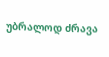უბრალოდ ძრავა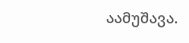აამუშავა.